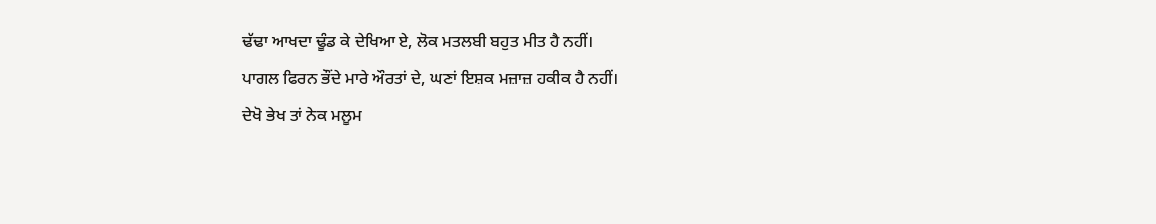ਢੱਢਾ ਆਖਦਾ ਢੂੰਡ ਕੇ ਦੇਖਿਆ ਏ, ਲੋਕ ਮਤਲਬੀ ਬਹੁਤ ਮੀਤ ਹੈ ਨਹੀਂ।
ਪਾਗਲ ਫਿਰਨ ਭੌਂਦੇ ਮਾਰੇ ਔਰਤਾਂ ਦੇ, ਘਣਾਂ ਇਸ਼ਕ ਮਜ਼ਾਜ਼ ਹਕੀਕ ਹੈ ਨਹੀਂ।
ਦੇਖੋ ਭੇਖ ਤਾਂ ਨੇਕ ਮਲੂਮ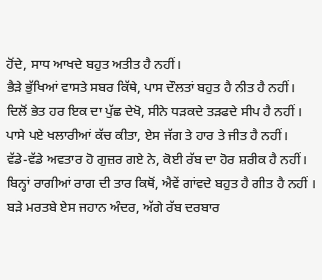ਹੋਂਦੇ, ਸਾਧ ਆਖਦੇ ਬਹੁਤ ਅਤੀਤ ਹੈ ਨਹੀਂ।
ਭੈੜੇ ਭੁੱਖਿਆਂ ਵਾਸਤੇ ਸਬਰ ਕਿੱਥੇ, ਪਾਸ ਦੌਲਤਾਂ ਬਹੁਤ ਹੈ ਨੀਤ ਹੈ ਨਹੀਂ।
ਦਿਲੋਂ ਭੇਤ ਹਰ ਇਕ ਦਾ ਪੁੱਛ ਦੇਖੋ, ਸੀਨੇ ਧੜਕਦੇ ਤੜਫਦੇ ਸੀਪ ਹੈ ਨਹੀਂ ।
ਪਾਸੇ ਪਏ ਖਲਾਰੀਆਂ ਕੱਚ ਕੀਤਾ, ਏਸ ਜੱਗ ਤੇ ਹਾਰ ਤੇ ਜੀਤ ਹੈ ਨਹੀਂ।
ਵੱਡੇ-ਵੱਡੇ ਅਵਤਾਰ ਹੋ ਗੁਜ਼ਰ ਗਏ ਨੇ, ਕੋਈ ਰੱਬ ਦਾ ਹੋਰ ਸ਼ਰੀਕ ਹੈ ਨਹੀਂ।
ਬਿਨ੍ਹਾਂ ਰਾਗੀਆਂ ਰਾਗ ਦੀ ਤਾਰ ਕਿਥੋਂ, ਐਵੇਂ ਗਾਂਵਦੇ ਬਹੁਤ ਹੈ ਗੀਤ ਹੈ ਨਹੀਂ ।
ਬੜੇ ਮਰਤਬੇ ਏਸ ਜਹਾਨ ਅੰਦਰ, ਅੱਗੇ ਰੱਬ ਦਰਬਾਰ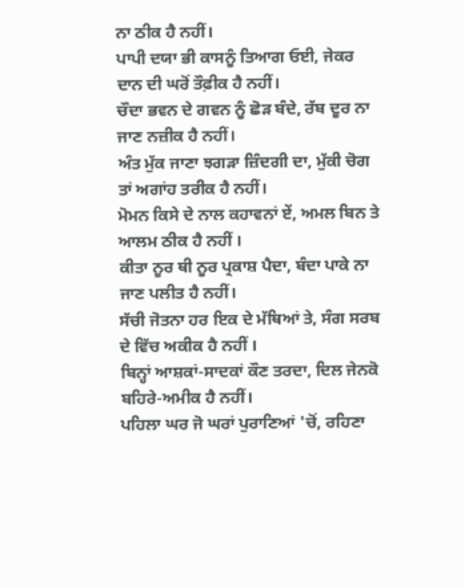ਨਾ ਠੀਕ ਹੈ ਨਹੀਂ।
ਪਾਪੀ ਦਯਾ ਭੀ ਕਾਸਨੂੰ ਤਿਆਗ ਓਈ, ਜੇਕਰ ਦਾਨ ਦੀ ਘਰੋਂ ਤੌਫ਼ੀਕ ਹੈ ਨਹੀਂ।
ਚੌਦਾ ਭਵਨ ਦੇ ਗਵਨ ਨੂੰ ਛੋੜ ਬੰਦੇ, ਰੱਬ ਦੂਰ ਨਾ ਜਾਣ ਨਜ਼ੀਕ ਹੈ ਨਹੀਂ।
ਅੰਤ ਮੁੱਕ ਜਾਣਾ ਝਗੜਾ ਜ਼ਿੰਦਗੀ ਦਾ, ਮੁੱਕੀ ਚੋਗ ਤਾਂ ਅਗਾਂਹ ਤਰੀਕ ਹੈ ਨਹੀਂ।
ਮੋਮਨ ਕਿਸੇ ਦੇ ਨਾਲ ਕਹਾਵਨਾਂ ਏਂ, ਅਮਲ ਬਿਨ ਤੇ ਆਲਮ ਠੀਕ ਹੈ ਨਹੀਂ ।
ਕੀਤਾ ਨੂਰ ਥੀ ਨੂਰ ਪ੍ਰਕਾਸ਼ ਪੈਦਾ, ਬੰਦਾ ਪਾਕੇ ਨਾ ਜਾਣ ਪਲੀਤ ਹੈ ਨਹੀਂ।
ਸੱਚੀ ਜੋਤਨਾ ਹਰ ਇਕ ਦੇ ਮੱਥਿਆਂ ਤੇ, ਸੰਗ ਸਰਬ ਦੇ ਵਿੱਚ ਅਕੀਕ ਹੈ ਨਹੀਂ ।
ਬਿਨ੍ਹਾਂ ਆਸ਼ਕਾਂ-ਸਾਦਕਾਂ ਕੌਣ ਤਰਦਾ, ਦਿਲ ਜੇਨਕੋ ਬਹਿਰੇ-ਅਮੀਕ ਹੈ ਨਹੀਂ।
ਪਹਿਲਾ ਘਰ ਜੋ ਘਰਾਂ ਪੁਰਾਣਿਆਂ 'ਚੋਂ, ਰਹਿਣਾ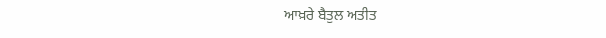ਆਖ਼ਰੇ ਬੈਤੁਲ ਅਤੀਤ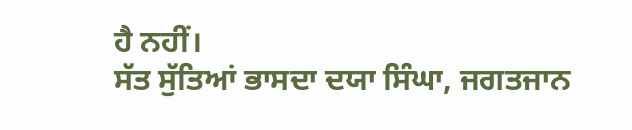ਹੈ ਨਹੀਂ।
ਸੱਤ ਸੁੱਤਿਆਂ ਭਾਸਦਾ ਦਯਾ ਸਿੰਘਾ, ਜਗਤਜਾਨ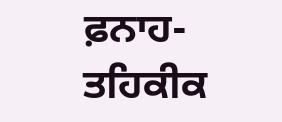ਫ਼ਨਾਹ-ਤਹਿਕੀਕ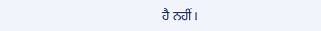ਹੈ ਨਹੀਂ।